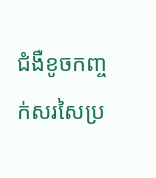ជំងឺខូចកញ្ចក់សរសៃប្រ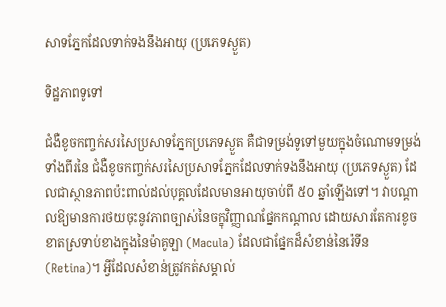សាទភ្នែកដែលទាក់ទងនឹងអាយុ (ប្រភេទស្ងួត)

ទិដ្ឋភាពទូទៅ

ជំងឺខូចកញ្ចក់សរសៃប្រសាទភ្នែកប្រភេទស្ងួត គឺជាទម្រង់ទូទៅមួយក្នុងចំណោមទម្រង់ទាំងពីរនៃ ជំងឺខូចកញ្ចក់សរសៃប្រសាទភ្នែកដែលទាក់ទងនឹងអាយុ (ប្រភេទស្ងួត) ដែលជាស្ថានភាពប៉ះពាល់ដល់បុគ្គលដែលមានអាយុចាប់ពី ៥០ ឆ្នាំឡើងទៅ។ វាបណ្តាលឱ្យមានការថយចុះនូវភាពច្បាស់នៃចក្ខុវិញ្ញាណផ្នែកកណ្តាល ដោយសារតែការខូចខាតស្រទាប់ខាងក្នុងនៃម៉ាគូឡា (Macula) ដែលជាផ្នែកដ៏សំខាន់នៃរ៉េទីន (Retina)។ អ្វីដែលសំខាន់ត្រូវកត់សម្គាល់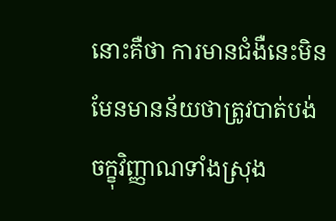នោះគឺថា ការមានជំងឺនេះមិនមែនមានន័យថាត្រូវបាត់បង់ចក្ខុវិញ្ញាណទាំងស្រុង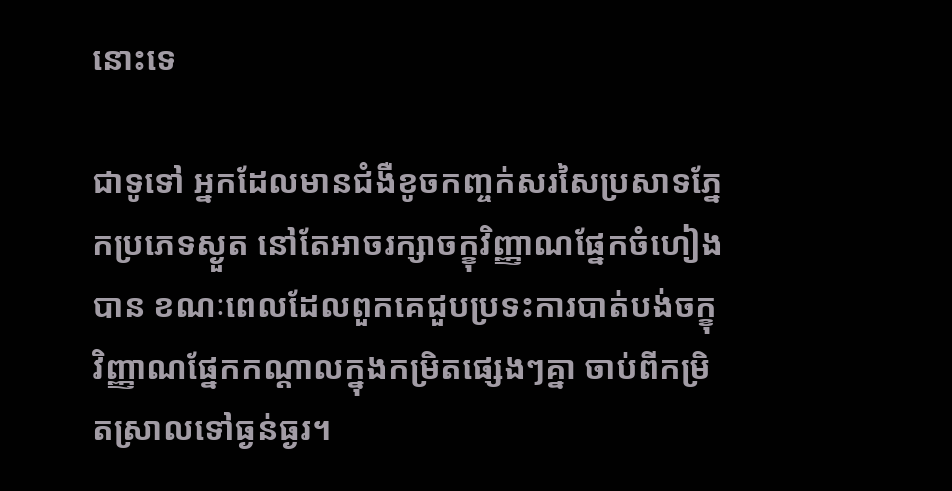នោះទេ

ជាទូទៅ អ្នកដែលមានជំងឺខូចកញ្ចក់សរសៃប្រសាទភ្នែកប្រភេទស្ងួត នៅតែអាចរក្សាចក្ខុវិញ្ញាណផ្នែកចំហៀងបាន ខណៈពេលដែលពួកគេជួបប្រទះការបាត់បង់ចក្ខុវិញ្ញាណផ្នែកកណ្តាលក្នុងកម្រិតផ្សេងៗគ្នា ចាប់ពីកម្រិតស្រាលទៅធ្ងន់ធ្ងរ។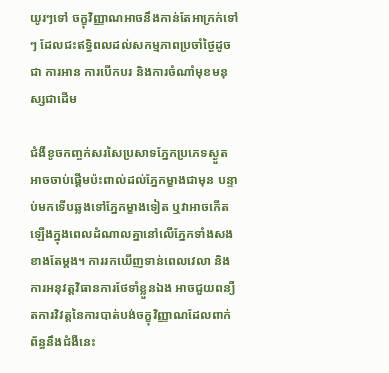យូរៗទៅ ចក្ខុវិញ្ញាណអាចនឹងកាន់តែអាក្រក់ទៅៗ ដែលជះឥទ្ធិពលដល់សកម្មភាពប្រចាំថ្ងៃដូចជា ការអាន ការបើកបរ និងការចំណាំមុខមនុស្សជាដើម

ជំងឺខូចកញ្ចក់សរសៃប្រសាទភ្នែកប្រភេទស្ងួត អាចចាប់ផ្តើមប៉ះពាល់ដល់ភ្នែកម្ខាងជាមុន បន្ទាប់មកទើបឆ្លងទៅភ្នែកម្ខាងទៀត ឬវាអាចកើតឡើងក្នុងពេលដំណាលគ្នានៅលើភ្នែកទាំងសងខាងតែម្តង។ ការរកឃើញទាន់ពេលវេលា និងការអនុវត្តវិធានការថែទាំខ្លួនឯង អាចជួយពន្យឺតការវិវត្តនៃការបាត់បង់ចក្ខុវិញ្ញាណដែលពាក់ព័ន្ធនឹងជំងឺនេះ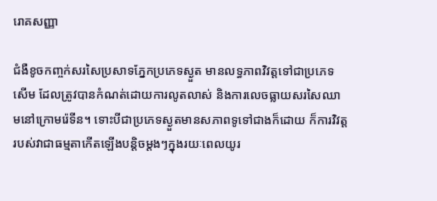រោគសញ្ញា

ជំងឺខូចកញ្ចក់សរសៃប្រសាទភ្នែកប្រភេទស្ងួត មានលទ្ធភាពវិវត្តទៅជាប្រភេទសើម ដែលត្រូវបានកំណត់ដោយការលូតលាស់ និងការលេចធ្លាយសរសៃឈាមនៅក្រោមរ៉េទីន។ ទោះបីជាប្រភេទស្ងួតមានសភាពទូទៅជាងក៏ដោយ ក៏ការវិវត្តរបស់វាជាធម្មតាកើតឡើងបន្តិចម្តងៗក្នុងរយៈពេលយូរ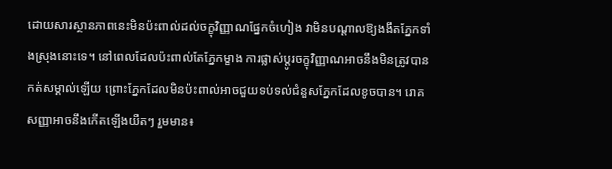ដោយសារស្ថានភាពនេះមិនប៉ះពាល់ដល់ចក្ខុវិញ្ញាណផ្នែកចំហៀង វាមិនបណ្តាលឱ្យងងឹតភ្នែកទាំងស្រុងនោះទេ។ នៅពេលដែលប៉ះពាល់តែភ្នែកម្ខាង ការផ្លាស់ប្តូរចក្ខុវិញ្ញាណអាចនឹងមិនត្រូវបានកត់សម្គាល់ឡើយ ព្រោះភ្នែកដែលមិនប៉ះពាល់អាចជួយទប់ទល់ជំនួសភ្នែកដែលខូចបាន។ រោគសញ្ញាអាចនឹងកើតឡើងយឺតៗ រួមមាន៖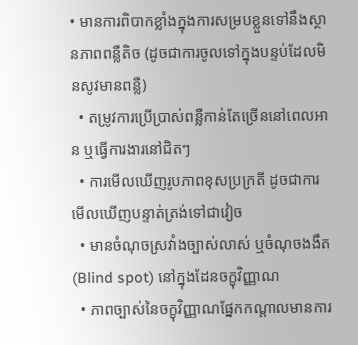• មានការពិបាកខ្លាំងក្នុងការសម្របខ្លួនទៅនឹងស្ថានភាពពន្លឺតិច (ដូចជាការចូលទៅក្នុងបន្ទប់ដែលមិនសូវមានពន្លឺ)
  • តម្រូវការប្រើប្រាស់ពន្លឺកាន់តែច្រើននៅពេលអាន ឬធ្វើការងារនៅជិតៗ
  • ការមើលឃើញរូបភាពខុសប្រក្រតី ដូចជាការមើលឃើញបន្ទាត់ត្រង់ទៅជាវៀច
  • មានចំណុចស្រវាំងច្បាស់លាស់ ឬចំណុចងងឹត (Blind spot) នៅក្នុងដែនចក្ខុវិញ្ញាណ
  • ភាពច្បាស់នៃចក្ខុវិញ្ញាណផ្នែកកណ្តាលមានការ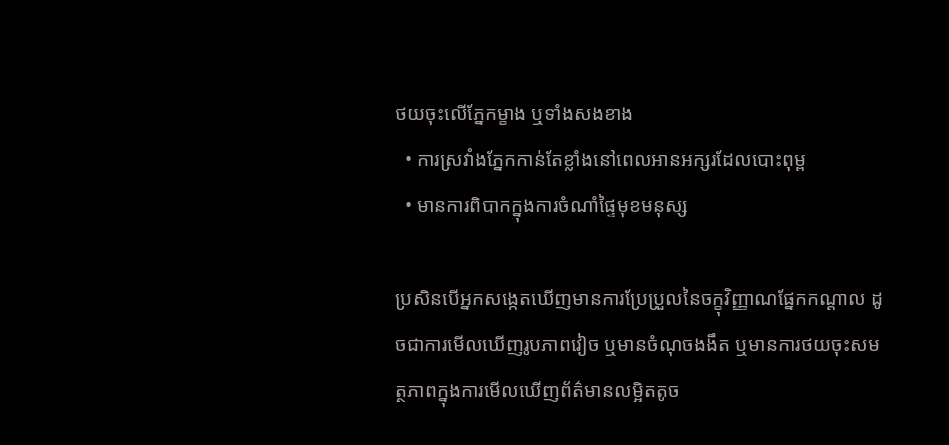ថយចុះលើភ្នែកម្ខាង ឬទាំងសងខាង
  • ការស្រវាំងភ្នែកកាន់តែខ្លាំងនៅពេលអានអក្សរដែលបោះពុម្ព
  • មានការពិបាកក្នុងការចំណាំផ្ទៃមុខមនុស្ស

ប្រសិនបើអ្នកសង្កេតឃើញមានការប្រែប្រួលនៃចក្ខុវិញ្ញាណផ្នែកកណ្តាល ដូចជាការមើលឃើញរូបភាពវៀច ឬមានចំណុចងងឹត ឬមានការថយចុះសមត្ថភាពក្នុងការមើលឃើញព័ត៌មានលម្អិតតូច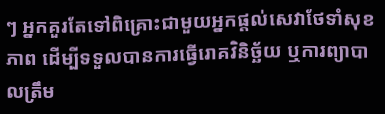ៗ អ្នកគួរតែទៅពិគ្រោះជាមួយអ្នកផ្តល់សេវាថែទាំសុខភាព ដើម្បីទទួលបានការធ្វើរោគវិនិច្ឆ័យ ឬការព្យាបាលត្រឹម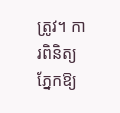ត្រូវ។ ការពិនិត្យភ្នែកឱ្យ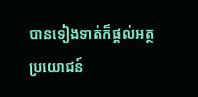បានទៀងទាត់ក៏ផ្តល់អត្ថប្រយោជន៍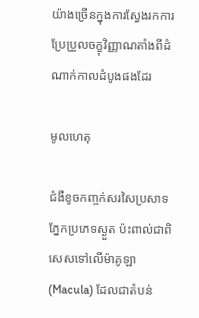យ៉ាងច្រើនក្នុងការស្វែងរកការប្រែប្រួលចក្ខុវិញ្ញាណតាំងពីដំណាក់កាលដំបូងផងដែរ

មូលហេតុ

ជំងឺខូចកញ្ចក់សរសៃប្រសាទភ្នែកប្រភេទស្ងួត ប៉ះពាល់ជាពិសេសទៅលើម៉ាគូឡា (Macula) ដែលជាតំបន់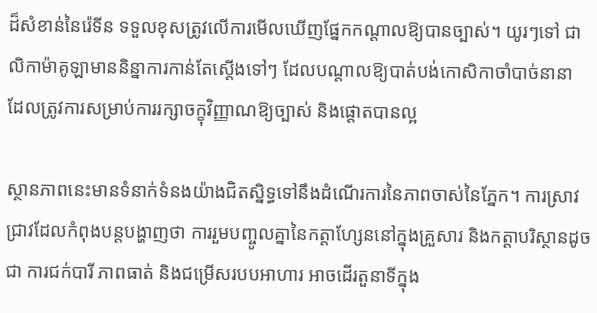ដ៏សំខាន់នៃរ៉េទីន ទទួលខុសត្រូវលើការមើលឃើញផ្នែកកណ្តាលឱ្យបានច្បាស់។ យូរៗទៅ ជាលិកាម៉ាគូឡាមាននិន្នាការកាន់តែស្តើងទៅៗ ដែលបណ្តាលឱ្យបាត់បង់កោសិកាចាំបាច់នានា ដែលត្រូវការសម្រាប់ការរក្សាចក្ខុវិញ្ញាណឱ្យច្បាស់ និងផ្ដោតបានល្អ

ស្ថានភាពនេះមានទំនាក់ទំនងយ៉ាងជិតស្និទ្ធទៅនឹងដំណើរការនៃភាពចាស់នៃភ្នែក។ ការស្រាវជ្រាវដែលកំពុងបន្តបង្ហាញថា ការរួមបញ្ចូលគ្នានៃកត្តាហ្សែននៅក្នុងគ្រួសារ និងកត្តាបរិស្ថានដូចជា ការជក់បារី ភាពធាត់ និងជម្រើសរបបអាហារ អាចដើរតួនាទីក្នុង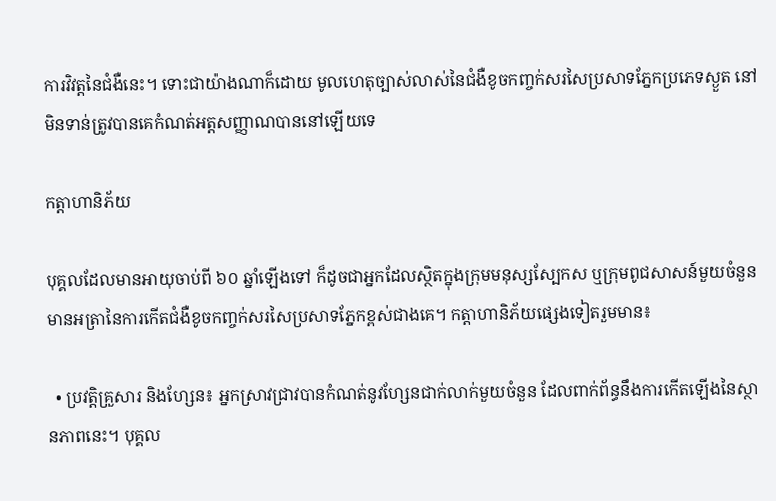ការវិវត្តនៃជំងឺនេះ។ ទោះជាយ៉ាងណាក៏ដោយ មូលហេតុច្បាស់លាស់នៃជំងឺខូចកញ្ចក់សរសៃប្រសាទភ្នែកប្រភេទស្ងួត នៅមិនទាន់ត្រូវបានគេកំណត់អត្តសញ្ញាណបាននៅឡើយទេ

កត្តាហានិភ័យ

បុគ្គលដែលមានអាយុចាប់ពី ៦០ ឆ្នាំឡើងទៅ ក៏ដូចជាអ្នកដែលស្ថិតក្នុងក្រុមមនុស្សស្បែកស ឬក្រុមពូជសាសន៍មួយចំនួន មានអត្រានៃការកើតជំងឺខូចកញ្ចក់សរសៃប្រសាទភ្នែកខ្ពស់ជាងគេ។ កត្តាហានិភ័យផ្សេងទៀតរួមមាន៖

  • ប្រវត្តិគ្រួសារ និងហ្សែន៖ អ្នកស្រាវជ្រាវបានកំណត់នូវហ្សែនជាក់លាក់មួយចំនួន ដែលពាក់ព័ន្ធនឹងការកើតឡើងនៃស្ថានភាពនេះ។ បុគ្គល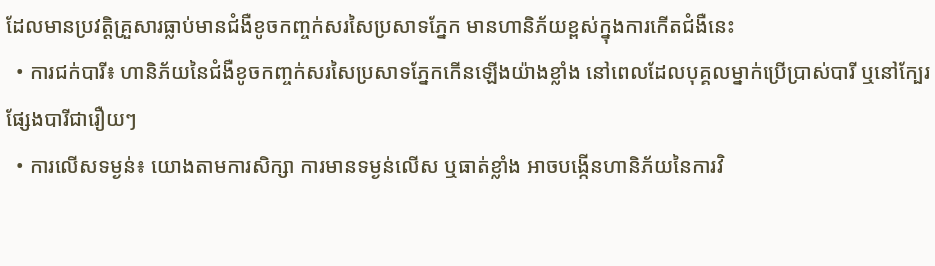ដែលមានប្រវត្តិគ្រួសារធ្លាប់មានជំងឺខូចកញ្ចក់សរសៃប្រសាទភ្នែក មានហានិភ័យខ្ពស់ក្នុងការកើតជំងឺនេះ
  • ការជក់បារី៖ ហានិភ័យនៃជំងឺខូចកញ្ចក់សរសៃប្រសាទភ្នែកកើនឡើងយ៉ាងខ្លាំង នៅពេលដែលបុគ្គលម្នាក់ប្រើប្រាស់បារី ឬនៅក្បែរផ្សែងបារីជារឿយៗ
  • ការលើសទម្ងន់៖ យោងតាមការសិក្សា ការមានទម្ងន់លើស ឬធាត់ខ្លាំង អាចបង្កើនហានិភ័យនៃការវិ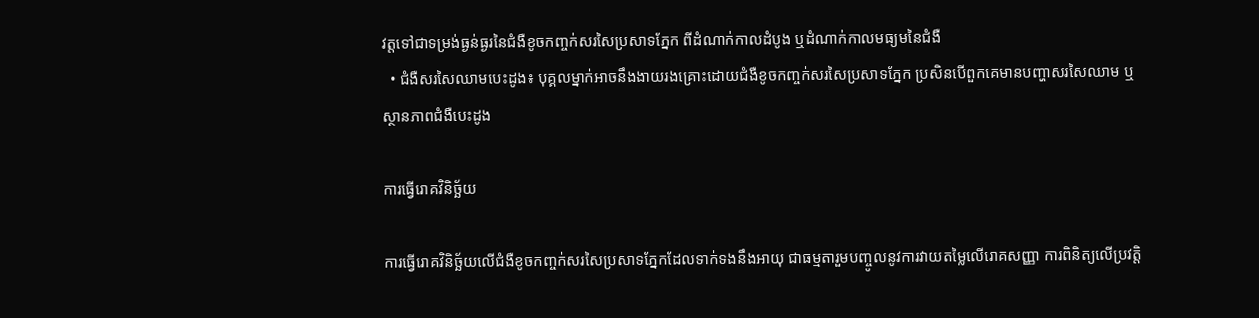វត្តទៅជាទម្រង់ធ្ងន់ធ្ងរនៃជំងឺខូចកញ្ចក់សរសៃប្រសាទភ្នែក ពីដំណាក់កាលដំបូង ឬដំណាក់កាលមធ្យមនៃជំងឺ
  • ជំងឺសរសៃឈាមបេះដូង៖ បុគ្គលម្នាក់អាចនឹងងាយរងគ្រោះដោយជំងឺខូចកញ្ចក់សរសៃប្រសាទភ្នែក ប្រសិនបើពួកគេមានបញ្ហាសរសៃឈាម ឬស្ថានភាពជំងឺបេះដូង

ការធ្វើរោគវិនិច្ឆ័យ

ការធ្វើរោគវិនិច្ឆ័យលើជំងឺខូចកញ្ចក់សរសៃប្រសាទភ្នែកដែលទាក់ទងនឹងអាយុ ជាធម្មតារួមបញ្ចូលនូវការវាយតម្លៃលើរោគសញ្ញា ការពិនិត្យលើប្រវត្តិ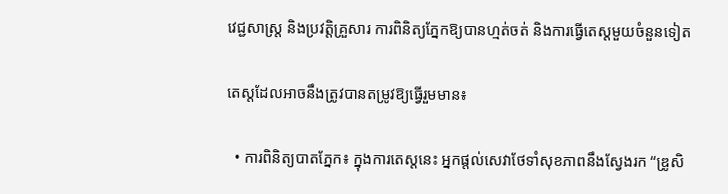វេជ្ជសាស្ត្រ និងប្រវត្តិគ្រួសារ ការពិនិត្យភ្នែកឱ្យបានហ្មត់ចត់ និងការធ្វើតេស្តមួយចំនួនទៀត

តេស្តដែលអាចនឹងត្រូវបានតម្រូវឱ្យធ្វើរួមមាន៖

  • ការពិនិត្យបាតភ្នែក៖ ក្នុងការតេស្តនេះ អ្នកផ្តល់សេវាថែទាំសុខភាពនឹងស្វែងរក “ឌ្រូសិ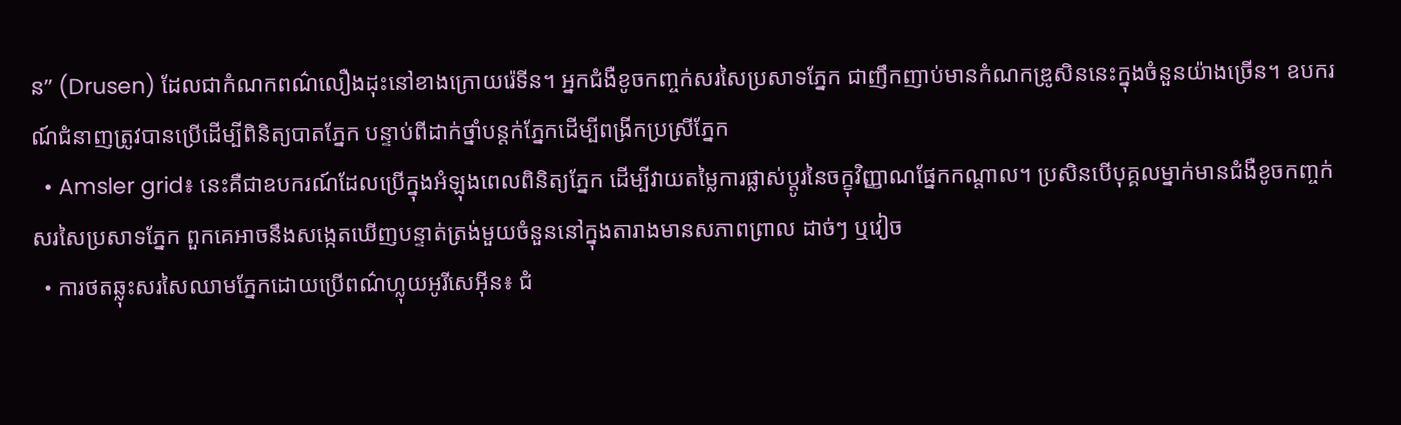ន” (Drusen) ដែលជាកំណកពណ៌លឿងដុះនៅខាងក្រោយរ៉េទីន។ អ្នកជំងឺខូចកញ្ចក់សរសៃប្រសាទភ្នែក ជាញឹកញាប់មានកំណកឌ្រូសិននេះក្នុងចំនួនយ៉ាងច្រើន។ ឧបករណ៍ជំនាញត្រូវបានប្រើដើម្បីពិនិត្យបាតភ្នែក បន្ទាប់ពីដាក់ថ្នាំបន្តក់ភ្នែកដើម្បីពង្រីកប្រស្រីភ្នែក
  • Amsler grid៖ នេះគឺជាឧបករណ៍ដែលប្រើក្នុងអំឡុងពេលពិនិត្យភ្នែក ដើម្បីវាយតម្លៃការផ្លាស់ប្តូរនៃចក្ខុវិញ្ញាណផ្នែកកណ្តាល។ ប្រសិនបើបុគ្គលម្នាក់មានជំងឺខូចកញ្ចក់សរសៃប្រសាទភ្នែក ពួកគេអាចនឹងសង្កេតឃើញបន្ទាត់ត្រង់មួយចំនួននៅក្នុងតារាងមានសភាពព្រាល ដាច់ៗ ឬវៀច
  • ការថតឆ្លុះសរសៃឈាមភ្នែកដោយប្រើពណ៌ហ្លុយអូរីសេអ៊ីន៖ ជំ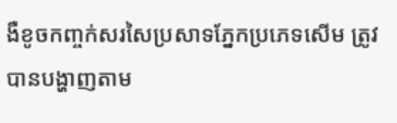ងឺខូចកញ្ចក់សរសៃប្រសាទភ្នែកប្រភេទសើម ត្រូវបានបង្ហាញតាម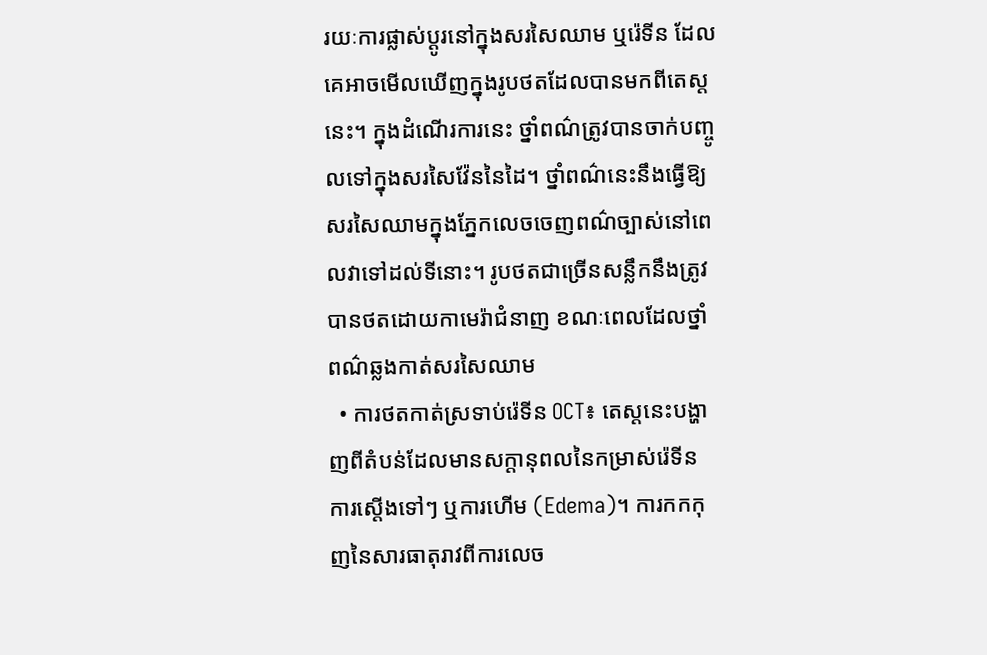រយៈការផ្លាស់ប្តូរនៅក្នុងសរសៃឈាម ឬរ៉េទីន ដែលគេអាចមើលឃើញក្នុងរូបថតដែលបានមកពីតេស្តនេះ។ ក្នុងដំណើរការនេះ ថ្នាំពណ៌ត្រូវបានចាក់បញ្ចូលទៅក្នុងសរសៃវ៉ែននៃដៃ។ ថ្នាំពណ៌នេះនឹងធ្វើឱ្យសរសៃឈាមក្នុងភ្នែកលេចចេញពណ៌ច្បាស់នៅពេលវាទៅដល់ទីនោះ។ រូបថតជាច្រើនសន្លឹកនឹងត្រូវបានថតដោយកាមេរ៉ាជំនាញ ខណៈពេលដែលថ្នាំពណ៌ឆ្លងកាត់សរសៃឈាម
  • ការថតកាត់ស្រទាប់រ៉េទីន OCT៖ តេស្តនេះបង្ហាញពីតំបន់ដែលមានសក្តានុពលនៃកម្រាស់រ៉េទីន ការស្តើងទៅៗ ឬការហើម (Edema)។ ការកកកុញនៃសារធាតុរាវពីការលេច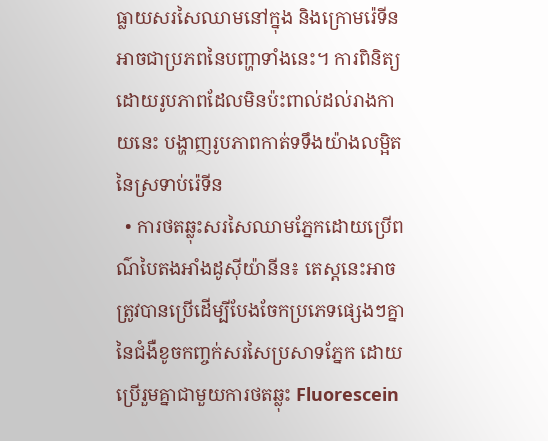ធ្លាយសរសៃឈាមនៅក្នុង និងក្រោមរ៉េទីន អាចជាប្រភពនៃបញ្ហាទាំងនេះ។ ការពិនិត្យដោយរូបភាពដែលមិនប៉ះពាល់ដល់រាងកាយនេះ បង្ហាញរូបភាពកាត់ទទឹងយ៉ាងលម្អិតនៃស្រទាប់រ៉េទីន
  • ការថតឆ្លុះសរសៃឈាមភ្នែកដោយប្រើពណ៌បៃតងអាំងដូស៊ីយ៉ានីន៖ តេស្តនេះអាចត្រូវបានប្រើដើម្បីបែងចែកប្រភេទផ្សេងៗគ្នានៃជំងឺខូចកញ្ចក់សរសៃប្រសាទភ្នែក ដោយប្រើរួមគ្នាជាមួយការថតឆ្លុះ Fluorescein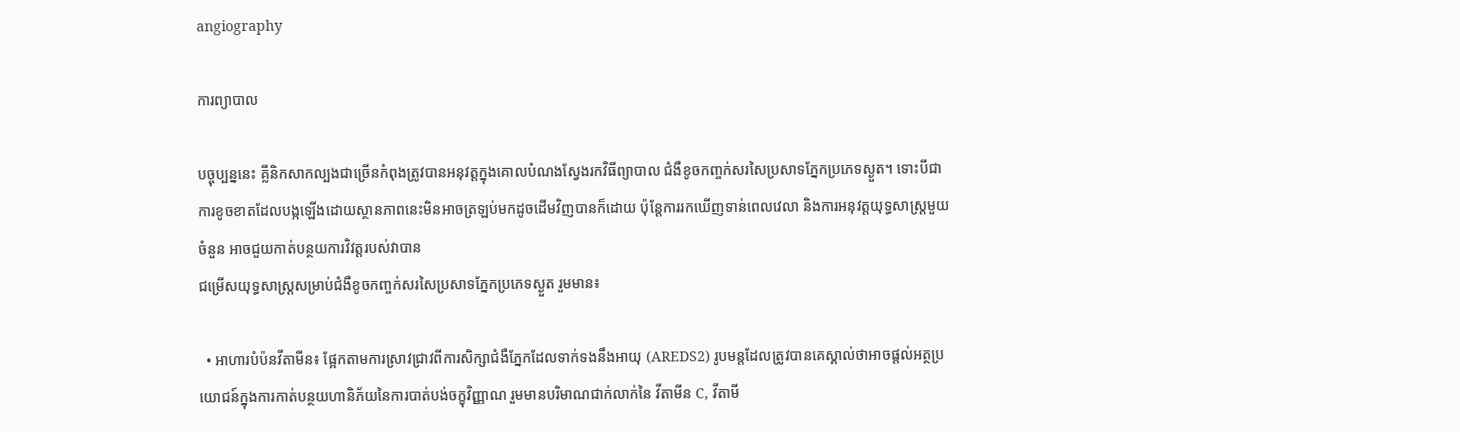angiography

ការព្យាបាល

បច្ចុប្បន្ននេះ គ្លីនិកសាកល្បងជាច្រើនកំពុងត្រូវបានអនុវត្តក្នុងគោលបំណងស្វែងរកវិធីព្យាបាល ជំងឺខូចកញ្ចក់សរសៃប្រសាទភ្នែកប្រភេទស្ងួត។ ទោះបីជាការខូចខាតដែលបង្កឡើងដោយស្ថានភាពនេះមិនអាចត្រឡប់មកដូចដើមវិញបានក៏ដោយ ប៉ុន្តែការរកឃើញទាន់ពេលវេលា និងការអនុវត្តយុទ្ធសាស្ត្រមួយចំនួន អាចជួយកាត់បន្ថយការវិវត្តរបស់វាបាន
ជម្រើសយុទ្ធសាស្ត្រសម្រាប់ជំងឺខូចកញ្ចក់សរសៃប្រសាទភ្នែកប្រភេទស្ងួត រួមមាន៖

  • អាហារបំប៉នវីតាមីន៖ ផ្អែកតាមការស្រាវជ្រាវពីការសិក្សាជំងឺភ្នែកដែលទាក់ទងនឹងអាយុ (AREDS2) រូបមន្តដែលត្រូវបានគេស្គាល់ថាអាចផ្តល់អត្ថប្រយោជន៍ក្នុងការកាត់បន្ថយហានិភ័យនៃការបាត់បង់ចក្ខុវិញ្ញាណ រួមមានបរិមាណជាក់លាក់នៃ វីតាមីន C, វីតាមី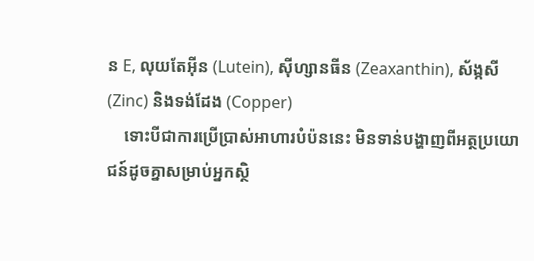ន E, លុយតែអ៊ីន (Lutein), ស៊ីហ្សានធីន (Zeaxanthin), ស័ង្កសី (Zinc) និងទង់ដែង (Copper)
    ទោះបីជាការប្រើប្រាស់អាហារបំប៉ននេះ មិនទាន់បង្ហាញពីអត្ថប្រយោជន៍ដូចគ្នាសម្រាប់អ្នកស្ថិ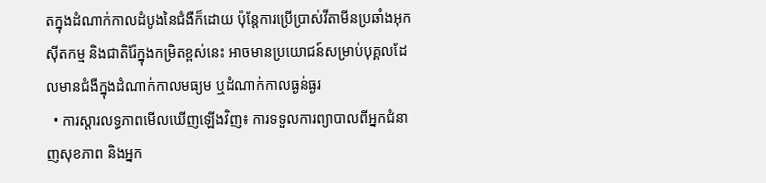តក្នុងដំណាក់កាលដំបូងនៃជំងឺក៏ដោយ ប៉ុន្តែការប្រើប្រាស់វីតាមីនប្រឆាំងអុកស៊ីតកម្ម និងជាតិរ៉ែក្នុងកម្រិតខ្ពស់នេះ អាចមានប្រយោជន៍សម្រាប់បុគ្គលដែលមានជំងឺក្នុងដំណាក់កាលមធ្យម ឬដំណាក់កាលធ្ងន់ធ្ងរ
  • ការស្ដារលទ្ធភាពមើលឃើញឡើងវិញ៖ ការទទួលការព្យាបាលពីអ្នកជំនាញសុខភាព និងអ្នក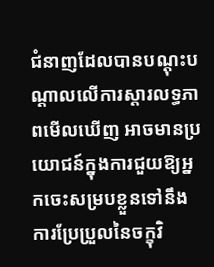ជំនាញដែលបានបណ្តុះបណ្តាលលើការស្តារលទ្ធភាពមើលឃើញ អាចមានប្រយោជន៍ក្នុងការជួយឱ្យអ្នកចេះសម្របខ្លួនទៅនឹងការប្រែប្រួលនៃចក្ខុវិ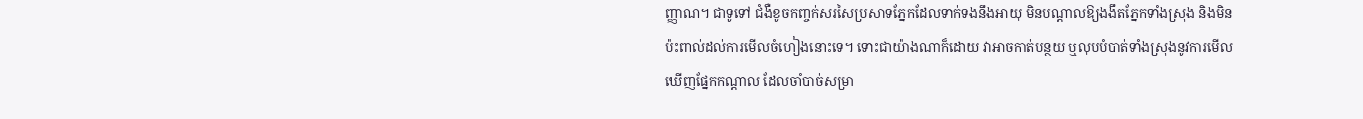ញ្ញាណ។ ជាទូទៅ ជំងឺខូចកញ្ចក់សរសៃប្រសាទភ្នែកដែលទាក់ទងនឹងអាយុ មិនបណ្តាលឱ្យងងឹតភ្នែកទាំងស្រុង និងមិនប៉ះពាល់ដល់ការមើលចំហៀងនោះទេ។ ទោះជាយ៉ាងណាក៏ដោយ វាអាចកាត់បន្ថយ ឬលុបបំបាត់ទាំងស្រុងនូវការមើលឃើញផ្នែកកណ្តាល ដែលចាំបាច់សម្រា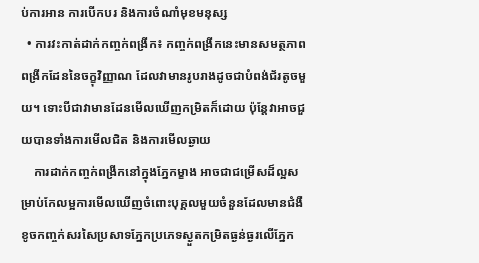ប់ការអាន ការបើកបរ និងការចំណាំមុខមនុស្ស
  • ការវះកាត់ដាក់កញ្ចក់ពង្រីក៖ កញ្ចក់ពង្រីកនេះមានសមត្ថភាពពង្រីកដែននៃចក្ខុវិញ្ញាណ ដែលវាមានរូបរាងដូចជាបំពង់ជ័រតូចមួយ។ ទោះបីជាវាមានដែនមើលឃើញកម្រិតក៏ដោយ ប៉ុន្តែវាអាចជួយបានទាំងការមើលជិត និងការមើលឆ្ងាយ
    ការដាក់កញ្ចក់ពង្រីកនៅក្នុងភ្នែកម្ខាង អាចជាជម្រើសដ៏ល្អសម្រាប់កែលម្អការមើលឃើញចំពោះបុគ្គលមួយចំនួនដែលមានជំងឺខូចកញ្ចក់សរសៃប្រសាទភ្នែកប្រភេទស្ងួតកម្រិតធ្ងន់ធ្ងរលើភ្នែក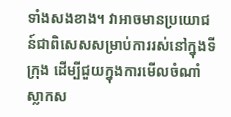ទាំងសងខាង។ វាអាចមានប្រយោជន៍ជាពិសេសសម្រាប់ការរស់នៅក្នុងទីក្រុង ដើម្បីជួយក្នុងការមើលចំណាំស្លាកស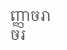ញ្ញាចរាចរ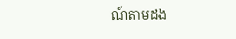ណ៍តាមដង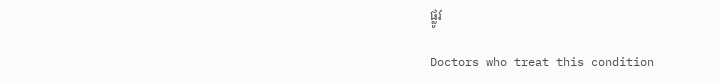ផ្លូវ

Doctors who treat this condition